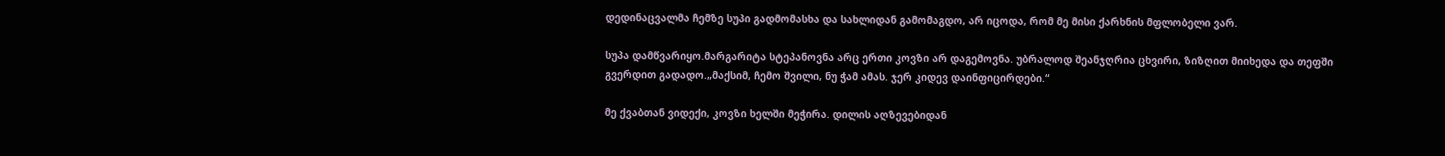დედინაცვალმა ჩემზე სუპი გადმომასხა და სახლიდან გამომაგდო, არ იცოდა, რომ მე მისი ქარხნის მფლობელი ვარ.

სუპა დამწვარიყო.მარგარიტა სტეპანოვნა არც ერთი კოვზი არ დაგემოვნა. უბრალოდ შეანჯღრია ცხვირი, ზიზღით მიიხედა და თეფში გვერდით გადადო.„მაქსიმ, ჩემო შვილი, ნუ ჭამ ამას. ჯერ კიდევ დაინფიცირდები.“

მე ქვაბთან ვიდექი, კოვზი ხელში მეჭირა. დილის აღზევებიდან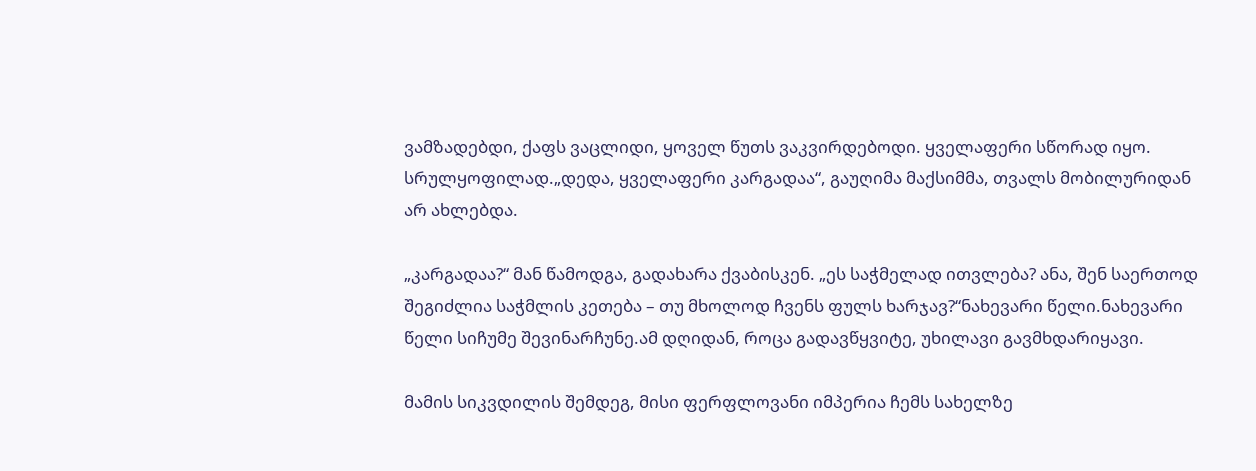ვამზადებდი, ქაფს ვაცლიდი, ყოველ წუთს ვაკვირდებოდი. ყველაფერი სწორად იყო. სრულყოფილად.„დედა, ყველაფერი კარგადაა“, გაუღიმა მაქსიმმა, თვალს მობილურიდან არ ახლებდა.

„კარგადაა?“ მან წამოდგა, გადახარა ქვაბისკენ. „ეს საჭმელად ითვლება? ანა, შენ საერთოდ შეგიძლია საჭმლის კეთება – თუ მხოლოდ ჩვენს ფულს ხარჯავ?“ნახევარი წელი.ნახევარი წელი სიჩუმე შევინარჩუნე.ამ დღიდან, როცა გადავწყვიტე, უხილავი გავმხდარიყავი.

მამის სიკვდილის შემდეგ, მისი ფერფლოვანი იმპერია ჩემს სახელზე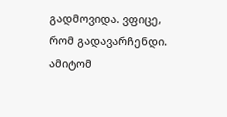გადმოვიდა. ვფიცე, რომ გადავარჩენდი. ამიტომ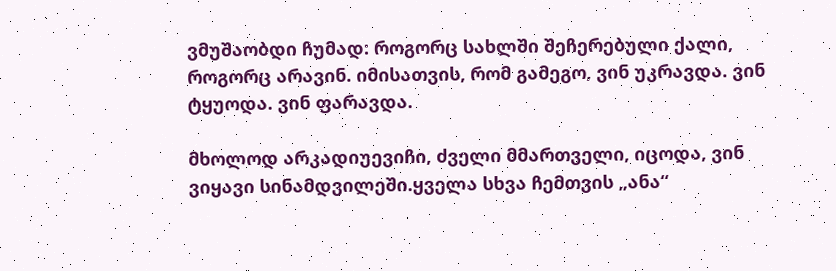ვმუშაობდი ჩუმად: როგორც სახლში შეჩერებული ქალი, როგორც არავინ. იმისათვის, რომ გამეგო, ვინ უკრავდა. ვინ ტყუოდა. ვინ ფარავდა.

მხოლოდ არკადიუევიჩი, ძველი მმართველი, იცოდა, ვინ ვიყავი სინამდვილეში.ყველა სხვა ჩემთვის „ანა“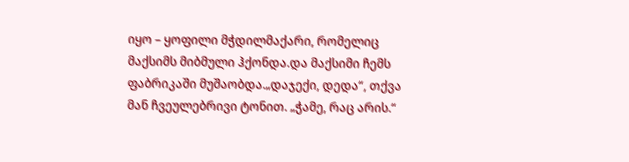იყო – ყოფილი მჭდილმაქარი, რომელიც მაქსიმს მიბმული ჰქონდა.და მაქსიმი ჩემს ფაბრიკაში მუშაობდა.„დაჯექი, დედა“, თქვა მან ჩვეულებრივი ტონით. „ჭამე, რაც არის.“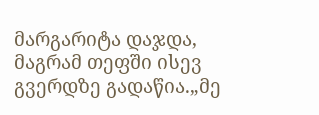მარგარიტა დაჯდა, მაგრამ თეფში ისევ გვერდზე გადაწია.„მე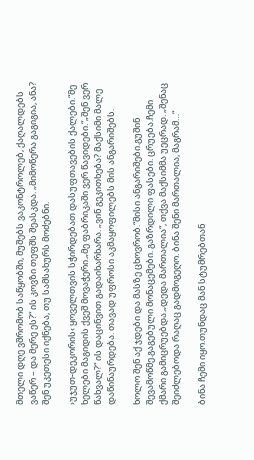მთელი დღე ვშრომობ საწყობში, მუშებს ვაკონტროლებ, ქაღალდებს ვაწერ – და მერე ეს?“ ის კოვზი თეფშს შეასკდა. „მიმოწერა გაგიგია, ანა? შენ უკეთესი იქნება, თუ სამსახურს მოძებნი.

›უჯუთ-დეკორის‹ ყოველთვის სჭირდებათ დასუფთავების ქალები.“მე ხელები მაგიდის ქვეშ მოვაჭერი.„მე ფაბრიკაში ვერ წავიდები.“„შენ ვერ წახვალ?“ ის დაცინვით გადაიხარხარა. „ვინ გეკითხება? მაქსიმი მალე დაწინაურდება. თავად უფროსი აკმაყოფილებს მის ანგარიშებს.

ხოლო შენ აქ ჯდები და მასზე ცხოვრობ.“მისი ანგარიშები.გუშინ შევამოწმე.გაგებული მონაცემები. გაზრდილი ფასები. ცრუება.ჩემი ქმარი გამიცრუებდა.„დედა მართალია“, თქვა მაქსიმმა უეცრად. „შენაც შეიძლებოდა რაღაც გადმოგეღო. ბინა შენი მართალია, მაგრამ…“

ბინა ჩემი იყო.თუნდაც მან სტუმრებთან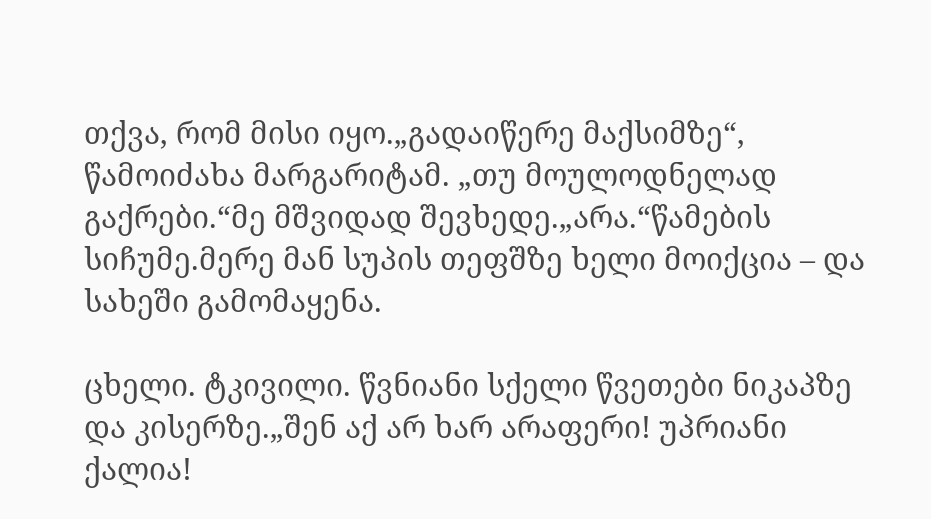თქვა, რომ მისი იყო.„გადაიწერე მაქსიმზე“, წამოიძახა მარგარიტამ. „თუ მოულოდნელად გაქრები.“მე მშვიდად შევხედე.„არა.“წამების სიჩუმე.მერე მან სუპის თეფშზე ხელი მოიქცია – და სახეში გამომაყენა.

ცხელი. ტკივილი. წვნიანი სქელი წვეთები ნიკაპზე და კისერზე.„შენ აქ არ ხარ არაფერი! უპრიანი ქალია!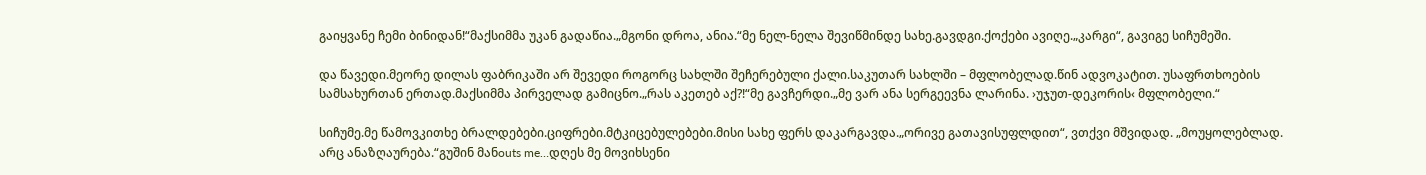გაიყვანე ჩემი ბინიდან!“მაქსიმმა უკან გადაწია.„მგონი დროა, ანია.“მე ნელ-ნელა შევიწმინდე სახე.გავდგი.ქოქები ავიღე.„კარგი“, გავიგე სიჩუმეში.

და წავედი.მეორე დილას ფაბრიკაში არ შევედი როგორც სახლში შეჩერებული ქალი.საკუთარ სახლში – მფლობელად.წინ ადვოკატით. უსაფრთხოების სამსახურთან ერთად.მაქსიმმა პირველად გამიცნო.„რას აკეთებ აქ?!“მე გავჩერდი.„მე ვარ ანა სერგეევნა ლარინა. ›უჯუთ-დეკორის‹ მფლობელი.“

სიჩუმე.მე წამოვკითხე ბრალდებები.ციფრები.მტკიცებულებები.მისი სახე ფერს დაკარგავდა.„ორივე გათავისუფლდით“, ვთქვი მშვიდად. „მოუყოლებლად. არც ანაზღაურება.“გუშინ მანouts me…დღეს მე მოვიხსენი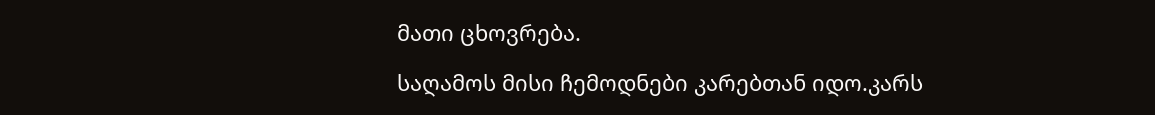მათი ცხოვრება.

საღამოს მისი ჩემოდნები კარებთან იდო.კარს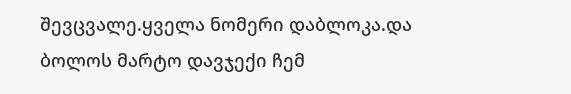შევცვალე.ყველა ნომერი დაბლოკა.და ბოლოს მარტო დავჯექი ჩემ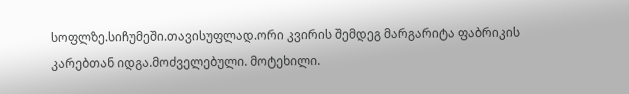სოფლზე.სიჩუმეში.თავისუფლად.ორი კვირის შემდეგ მარგარიტა ფაბრიკის კარებთან იდგა.მოძველებული. მოტეხილი.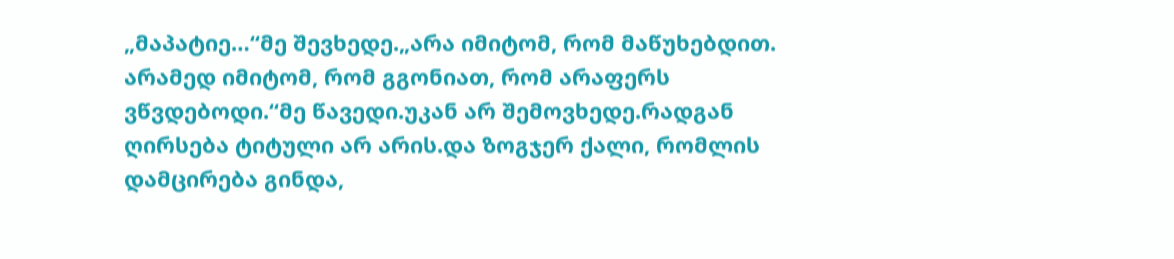„მაპატიე…“მე შევხედე.„არა იმიტომ, რომ მაწუხებდით. არამედ იმიტომ, რომ გგონიათ, რომ არაფერს ვწვდებოდი.“მე წავედი.უკან არ შემოვხედე.რადგან ღირსება ტიტული არ არის.და ზოგჯერ ქალი, რომლის დამცირება გინდა,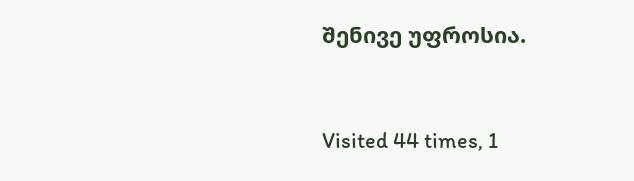შენივე უფროსია.



Visited 44 times, 1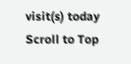visit(s) today
Scroll to Top